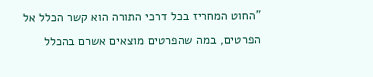"החוט המחריז בכל דרכי התורה הוא קשר הכלל אל הפרטים, במה שהפרטים מוצאים אשרם בהכלל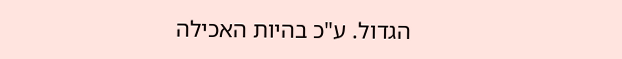הגדול. ע"כ בהיות האכילה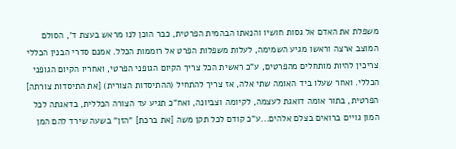משפלת את האדם אל גסות חושיו והנאתו הבהמית הפרטית, כבר הוכן לנו מראש בעצת ד', הסולם המוצב ארצה וראשו מגיע השמימה, לעלות משפלות הפרט אל רוממות הכלל. אמנם סדרי הבנין הכללי צריכין להיות מותחלים מהפרטים, ע"כ ראשית הכל צריך הקיום הגופני הפרטי, ואחריו הקיום הגופני הכללי. ואחר שעלו ביד האומה שתי אלה, אז צריך להתחיל (ההתיסדות הצורית) [את התיסדות צורתה] הפרטית, בתור אומה דואגת לעצמה, לקיומה וצביונה, ואח"כ תגיע עד הצורה הכללית, בדאגתה לכל המון גויים ברואים בצלם אלהים...ע"כ קודם לכל תקן משה [את ברכת] "הזן" בשעה שירד להם המן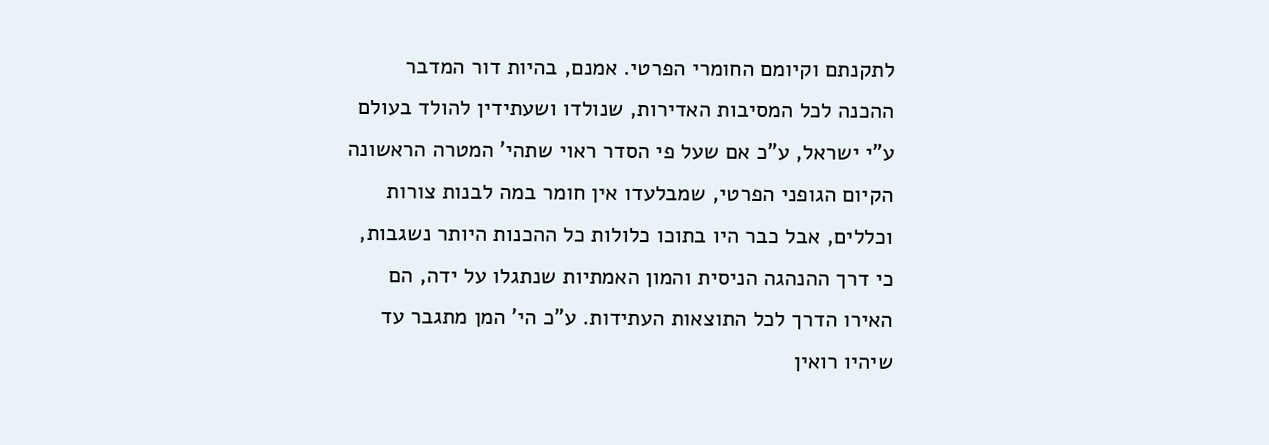לתקנתם וקיומם החומרי הפרטי. אמנם, בהיות דור המדבר ההכנה לכל המסיבות האדירות, שנולדו ושעתידין להולד בעולם ע"י ישראל, ע"כ אם שעל פי הסדר ראוי שתהי' המטרה הראשונה הקיום הגופני הפרטי, שמבלעדו אין חומר במה לבנות צורות וכללים, אבל כבר היו בתוכו כלולות כל ההכנות היותר נשגבות, כי דרך ההנהגה הניסית והמון האמתיות שנתגלו על ידה, הם האירו הדרך לכל התוצאות העתידות. ע"כ הי' המן מתגבר עד שיהיו רואין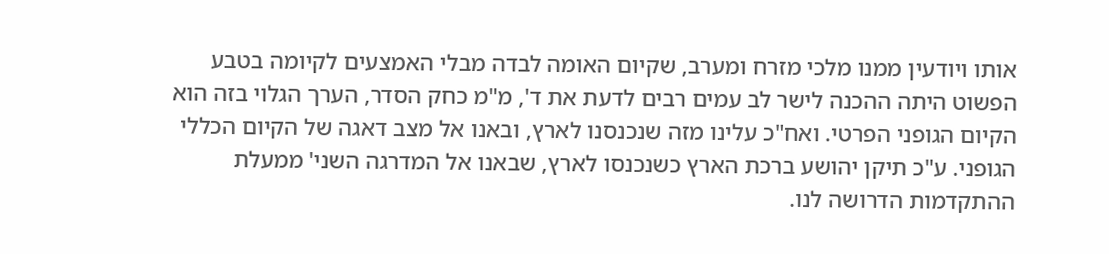אותו ויודעין ממנו מלכי מזרח ומערב, שקיום האומה לבדה מבלי האמצעים לקיומה בטבע הפשוט היתה ההכנה לישר לב עמים רבים לדעת את ד', מ"מ כחק הסדר, הערך הגלוי בזה הוא הקיום הגופני הפרטי. ואח"כ עלינו מזה שנכנסנו לארץ, ובאנו אל מצב דאגה של הקיום הכללי הגופני. ע"כ תיקן יהושע ברכת הארץ כשנכנסו לארץ, שבאנו אל המדרגה השני' ממעלת ההתקדמות הדרושה לנו.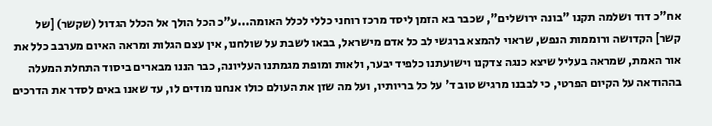אח"כ דוד ושלמה תקנו "בונה ירושלים", שכבר בא הזמן ליסד מרכז רוחני כללי לכלל האומה...ע"כ הכל הולך אל הכלל הגדול (שקשר) [של קשר] הקדושה ורוממות הנפש, שראוי להמצא ברגשי לב כל אדם מישראל, בבאו לשבת על שולחנו, אין עצם הגלות ומראה האיום מערבב כלל את אור האמת, שמראה בעליל שיצא כנגה צדקנו וישועתנו כלפיד יבער, ולאות ומופת מגמתנו העליונה, כבר הננו מבארים ביסוד התחלת המעלה בההודאה על הקיום הפרטי, כי לבבנו מרגיש טוב ד' על כל בריותיו, ועל מה שזן את העולם כולו אנחנו מודים לו, עד שאנו באים לסדר את הדרכים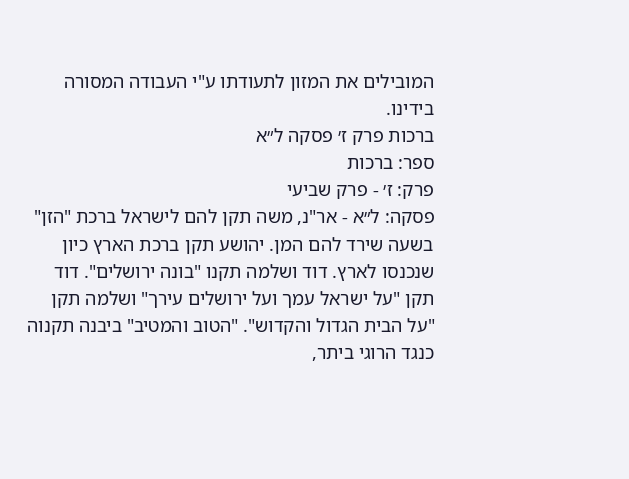המובילים את המזון לתעודתו ע"י העבודה המסורה בידינו.
ברכות פרק ז׳ פסקה ל״א
ספר: ברכות
פרק: ז׳ - פרק שביעי
פסקה: ל״א - אר"נ, משה תקן להם לישראל ברכת "הזן" בשעה שירד להם המן. יהושע תקן ברכת הארץ כיון שנכנסו לארץ. דוד ושלמה תקנו "בונה ירושלים". דוד תקן "על ישראל עמך ועל ירושלים עירך" ושלמה תקן "על הבית הגדול והקדוש". "הטוב והמטיב" ביבנה תקנוה כנגד הרוגי ביתר,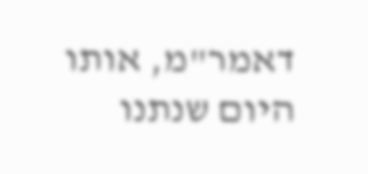דאמר"מ, אותו היום שנתנו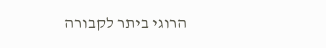הרוגי ביתר לקבורה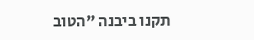תקנו ביבנה "הטוב